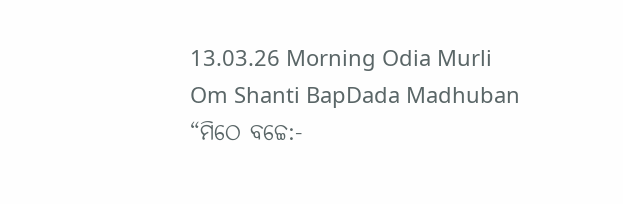13.03.26 Morning Odia Murli Om Shanti BapDada Madhuban
“ମିଠେ ବଚ୍ଚେ:-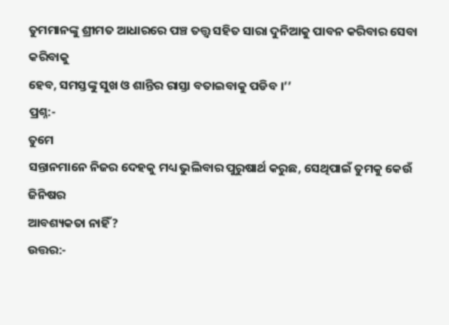ତୁମମାନଙ୍କୁ ଶ୍ରୀମତ ଆଧାରରେ ପଞ୍ଚ ତତ୍ତ୍ୱ ସହିତ ସାରା ଦୁନିଆକୁ ପାବନ କରିବାର ସେବା କରିବାକୁ
ହେବ, ସମସ୍ତଙ୍କୁ ସୁଖ ଓ ଶାନ୍ତିର ରାସ୍ତା ବତାଇବାକୁ ପଡିବ ।’’
ପ୍ରଶ୍ନ:-
ତୁମେ
ସନ୍ତାନମାନେ ନିଜର ଦେହକୁ ମଧ୍ୟ ଭୁଲିବାର ପୁରୁଷାର୍ଥ କରୁଛ, ସେଥିପାଇଁ ତୁମକୁ କେଉଁ ଜିନିଷର
ଆବଶ୍ୟକତା ନାହିଁ?
ଉତ୍ତର:-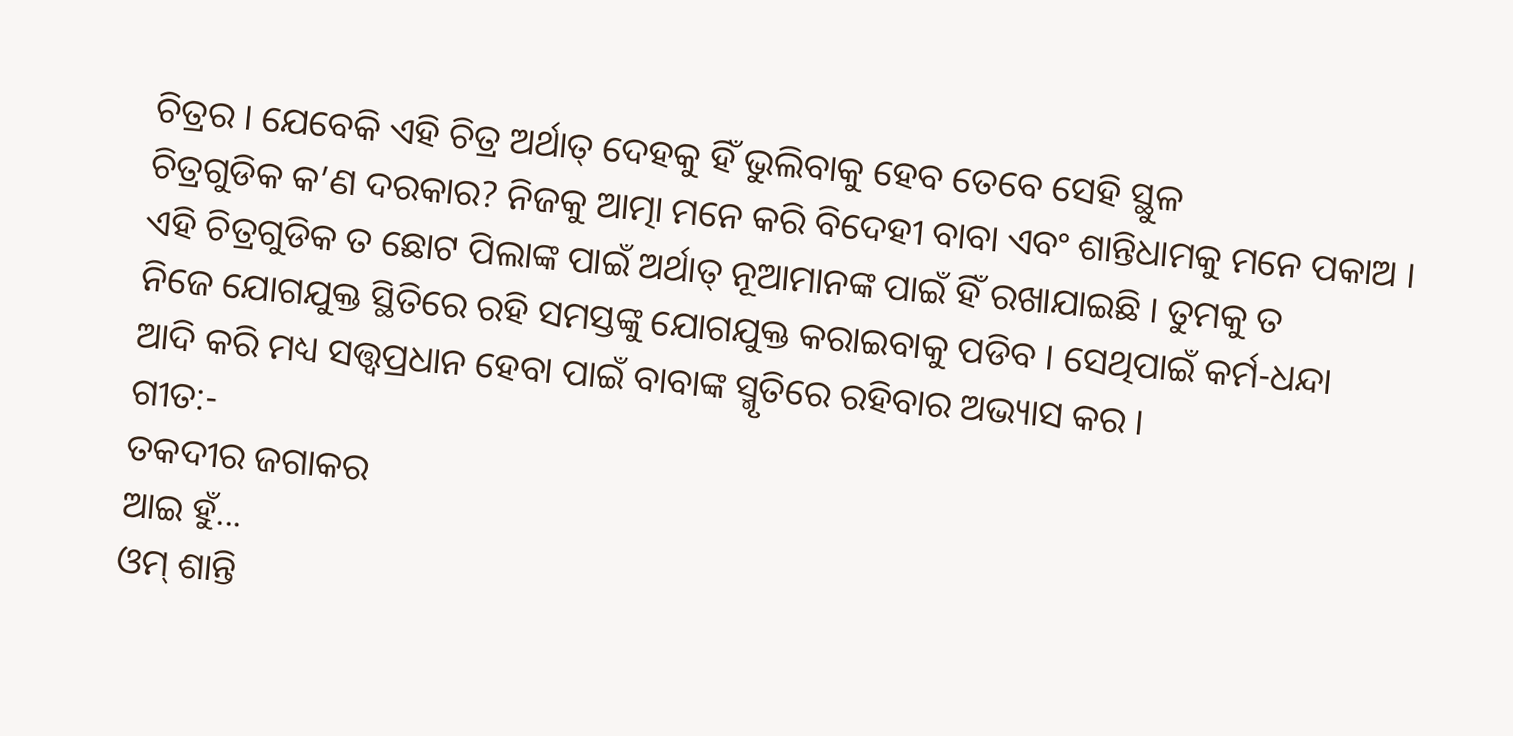ଚିତ୍ରର । ଯେବେକି ଏହି ଚିତ୍ର ଅର୍ଥାତ୍ ଦେହକୁ ହିଁ ଭୁଲିବାକୁ ହେବ ତେବେ ସେହି ସ୍ଥୁଳ
ଚିତ୍ରଗୁଡିକ କ’ଣ ଦରକାର? ନିଜକୁ ଆତ୍ମା ମନେ କରି ବିଦେହୀ ବାବା ଏବଂ ଶାନ୍ତିଧାମକୁ ମନେ ପକାଅ ।
ଏହି ଚିତ୍ରଗୁଡିକ ତ ଛୋଟ ପିଲାଙ୍କ ପାଇଁ ଅର୍ଥାତ୍ ନୂଆମାନଙ୍କ ପାଇଁ ହିଁ ରଖାଯାଇଛି । ତୁମକୁ ତ
ନିଜେ ଯୋଗଯୁକ୍ତ ସ୍ଥିତିରେ ରହି ସମସ୍ତଙ୍କୁ ଯୋଗଯୁକ୍ତ କରାଇବାକୁ ପଡିବ । ସେଥିପାଇଁ କର୍ମ-ଧନ୍ଦା
ଆଦି କରି ମଧ୍ୟ ସତ୍ତ୍ୱପ୍ରଧାନ ହେବା ପାଇଁ ବାବାଙ୍କ ସ୍ମୃତିରେ ରହିବାର ଅଭ୍ୟାସ କର ।
ଗୀତ:-
ତକଦୀର ଜଗାକର
ଆଇ ହୁଁ...
ଓମ୍ ଶାନ୍ତି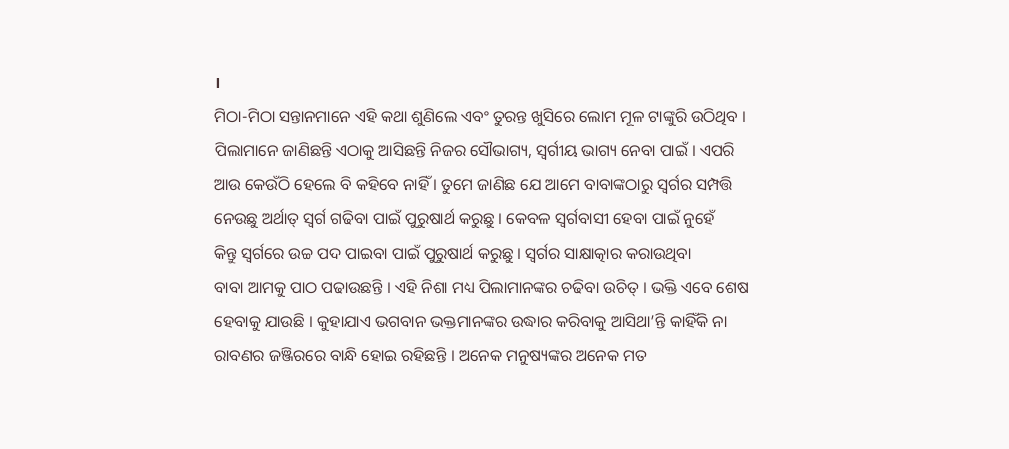।
ମିଠା-ମିଠା ସନ୍ତାନମାନେ ଏହି କଥା ଶୁଣିଲେ ଏବଂ ତୁରନ୍ତ ଖୁସିରେ ଲୋମ ମୂଳ ଟାଙ୍କୁରି ଉଠିଥିବ ।
ପିଲାମାନେ ଜାଣିଛନ୍ତି ଏଠାକୁ ଆସିଛନ୍ତି ନିଜର ସୌଭାଗ୍ୟ, ସ୍ୱର୍ଗୀୟ ଭାଗ୍ୟ ନେବା ପାଇଁ । ଏପରି
ଆଉ କେଉଁଠି ହେଲେ ବି କହିବେ ନାହିଁ । ତୁମେ ଜାଣିଛ ଯେ ଆମେ ବାବାଙ୍କଠାରୁ ସ୍ୱର୍ଗର ସମ୍ପତ୍ତି
ନେଉଛୁ ଅର୍ଥାତ୍ ସ୍ୱର୍ଗ ଗଢିବା ପାଇଁ ପୁରୁଷାର୍ଥ କରୁଛୁ । କେବଳ ସ୍ୱର୍ଗବାସୀ ହେବା ପାଇଁ ନୁହେଁ
କିନ୍ତୁ ସ୍ୱର୍ଗରେ ଉଚ୍ଚ ପଦ ପାଇବା ପାଇଁ ପୁରୁଷାର୍ଥ କରୁଛୁ । ସ୍ୱର୍ଗର ସାକ୍ଷାତ୍କାର କରାଉଥିବା
ବାବା ଆମକୁ ପାଠ ପଢାଉଛନ୍ତି । ଏହି ନିଶା ମଧ୍ୟ ପିଲାମାନଙ୍କର ଚଢିବା ଉଚିତ୍ । ଭକ୍ତି ଏବେ ଶେଷ
ହେବାକୁ ଯାଉଛି । କୁହାଯାଏ ଭଗବାନ ଭକ୍ତମାନଙ୍କର ଉଦ୍ଧାର କରିବାକୁ ଆସିଥା’ନ୍ତି କାହିଁକି ନା
ରାବଣର ଜଞ୍ଜିରରେ ବାନ୍ଧି ହୋଇ ରହିଛନ୍ତି । ଅନେକ ମନୁଷ୍ୟଙ୍କର ଅନେକ ମତ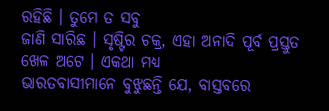ରହିଛି । ତୁମେ ତ ସବୁ
ଜାଣି ସାରିଛ । ସୃଷ୍ଟିର ଚକ୍ର, ଏହା ଅନାଦି ପୂର୍ବ ପ୍ରସ୍ତୁତ ଖେଳ ଅଟେ । ଏକଥା ମଧ୍ୟ
ଭାରତବାସୀମାନେ ବୁଝୁଛନ୍ତି ଯେ, ବାସ୍ତବରେ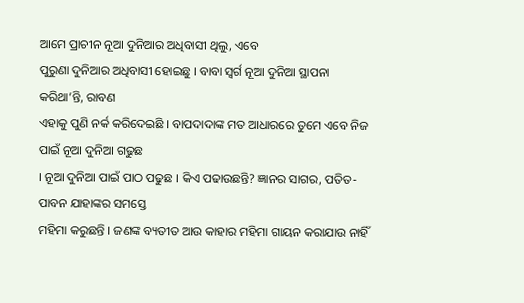ଆମେ ପ୍ରାଚୀନ ନୂଆ ଦୁନିଆର ଅଧିବାସୀ ଥିଲୁ, ଏବେ
ପୁରୁଣା ଦୁନିଆର ଅଧିବାସୀ ହୋଇଛୁ । ବାବା ସ୍ୱର୍ଗ ନୂଆ ଦୁନିଆ ସ୍ଥାପନା କରିଥା’ନ୍ତି, ରାବଣ
ଏହାକୁ ପୁଣି ନର୍କ କରିଦେଇଛି । ବାପଦାଦାଙ୍କ ମତ ଆଧାରରେ ତୁମେ ଏବେ ନିଜ ପାଇଁ ନୂଆ ଦୁନିଆ ଗଢୁଛ
। ନୂଆ ଦୁନିଆ ପାଇଁ ପାଠ ପଢୁଛ । କିଏ ପଢାଉଛନ୍ତି? ଜ୍ଞାନର ସାଗର, ପତିତ-ପାବନ ଯାହାଙ୍କର ସମସ୍ତେ
ମହିମା କରୁଛନ୍ତି । ଜଣଙ୍କ ବ୍ୟତୀତ ଆଉ କାହାର ମହିମା ଗାୟନ କରାଯାଉ ନାହିଁ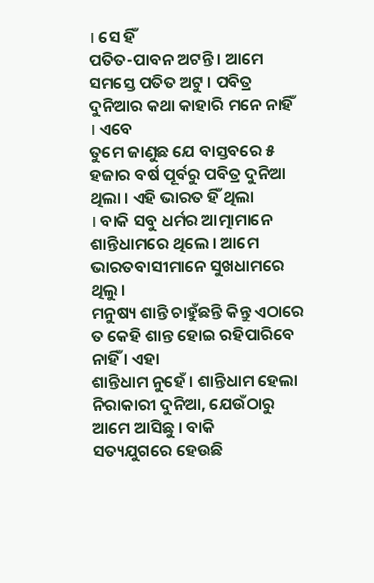। ସେ ହିଁ
ପତିତ-ପାବନ ଅଟନ୍ତି । ଆମେ ସମସ୍ତେ ପତିତ ଅଟୁ । ପବିତ୍ର ଦୁନିଆର କଥା କାହାରି ମନେ ନାହିଁ । ଏବେ
ତୁମେ ଜାଣୁଛ ଯେ ବାସ୍ତବରେ ୫ ହଜାର ବର୍ଷ ପୂର୍ବରୁ ପବିତ୍ର ଦୁନିଆ ଥିଲା । ଏହି ଭାରତ ହିଁ ଥିଲା
। ବାକି ସବୁ ଧର୍ମର ଆତ୍ମାମାନେ ଶାନ୍ତିଧାମରେ ଥିଲେ । ଆମେ ଭାରତବାସୀମାନେ ସୁଖଧାମରେ ଥିଲୁ ।
ମନୁଷ୍ୟ ଶାନ୍ତି ଚାହୁଁଛନ୍ତି କିନ୍ତୁ ଏଠାରେ ତ କେହି ଶାନ୍ତ ହୋଇ ରହିପାରିବେ ନାହିଁ । ଏହା
ଶାନ୍ତିଧାମ ନୁହେଁ । ଶାନ୍ତିଧାମ ହେଲା ନିରାକାରୀ ଦୁନିଆ, ଯେଉଁଠାରୁ ଆମେ ଆସିଛୁ । ବାକି
ସତ୍ୟଯୁଗରେ ହେଉଛି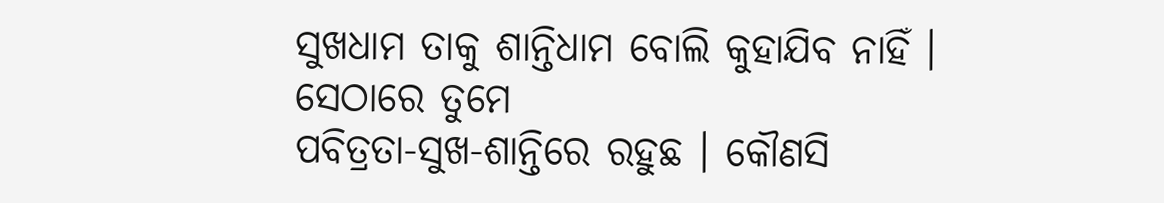ସୁଖଧାମ ତାକୁ ଶାନ୍ତିଧାମ ବୋଲି କୁହାଯିବ ନାହିଁ । ସେଠାରେ ତୁମେ
ପବିତ୍ରତା-ସୁଖ-ଶାନ୍ତିରେ ରହୁଛ । କୌଣସି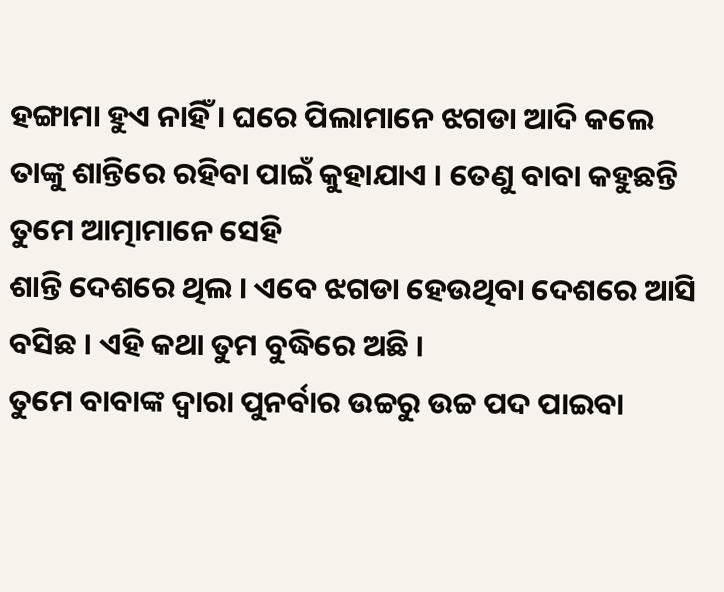ହଙ୍ଗାମା ହୁଏ ନାହିଁ । ଘରେ ପିଲାମାନେ ଝଗଡା ଆଦି କଲେ
ତାଙ୍କୁ ଶାନ୍ତିରେ ରହିବା ପାଇଁ କୁହାଯାଏ । ତେଣୁ ବାବା କହୁଛନ୍ତି ତୁମେ ଆତ୍ମାମାନେ ସେହି
ଶାନ୍ତି ଦେଶରେ ଥିଲ । ଏବେ ଝଗଡା ହେଉଥିବା ଦେଶରେ ଆସି ବସିଛ । ଏହି କଥା ତୁମ ବୁଦ୍ଧିରେ ଅଛି ।
ତୁମେ ବାବାଙ୍କ ଦ୍ୱାରା ପୁନର୍ବାର ଉଚ୍ଚରୁ ଉଚ୍ଚ ପଦ ପାଇବା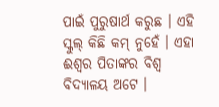ପାଇଁ ପୁରୁଷାର୍ଥ କରୁଛ । ଏହି
ସ୍କୁଲ୍ କିଛି କମ୍ ନୁହେଁ । ଏହା ଈଶ୍ୱର ପିତାଙ୍କର ବିଶ୍ୱ ବିଦ୍ୟାଳୟ ଅଟେ ।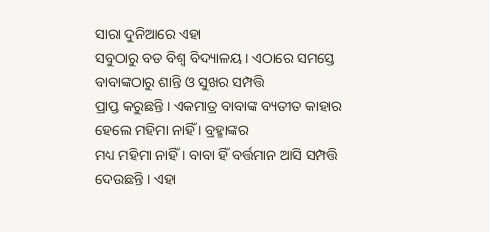ସାରା ଦୁନିଆରେ ଏହା
ସବୁଠାରୁ ବଡ ବିଶ୍ୱ ବିଦ୍ୟାଳୟ । ଏଠାରେ ସମସ୍ତେ ବାବାଙ୍କଠାରୁ ଶାନ୍ତି ଓ ସୁଖର ସମ୍ପତ୍ତି
ପ୍ରାପ୍ତ କରୁଛନ୍ତି । ଏକମାତ୍ର ବାବାଙ୍କ ବ୍ୟତୀତ କାହାର ହେଲେ ମହିମା ନାହିଁ । ବ୍ରହ୍ମାଙ୍କର
ମଧ୍ୟ ମହିମା ନାହିଁ । ବାବା ହିଁ ବର୍ତ୍ତମାନ ଆସି ସମ୍ପତ୍ତି ଦେଉଛନ୍ତି । ଏହା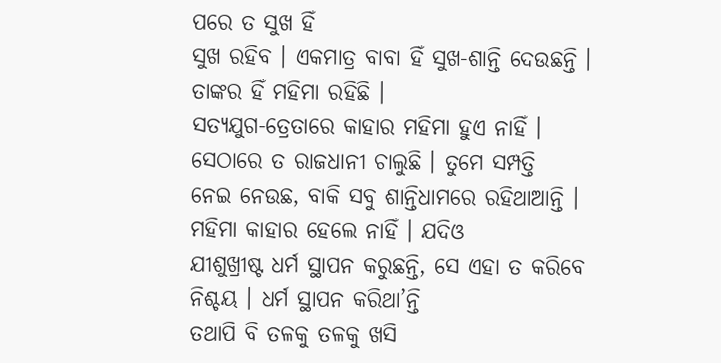ପରେ ତ ସୁଖ ହିଁ
ସୁଖ ରହିବ । ଏକମାତ୍ର ବାବା ହିଁ ସୁଖ-ଶାନ୍ତି ଦେଉଛନ୍ତି । ତାଙ୍କର ହିଁ ମହିମା ରହିଛି ।
ସତ୍ୟଯୁଗ-ତ୍ରେତାରେ କାହାର ମହିମା ହୁଏ ନାହିଁ । ସେଠାରେ ତ ରାଜଧାନୀ ଚାଲୁଛି । ତୁମେ ସମ୍ପତ୍ତି
ନେଇ ନେଉଛ, ବାକି ସବୁ ଶାନ୍ତିଧାମରେ ରହିଥାଆନ୍ତି । ମହିମା କାହାର ହେଲେ ନାହିଁ । ଯଦିଓ
ଯୀଶୁଖ୍ରୀଷ୍ଟ ଧର୍ମ ସ୍ଥାପନ କରୁଛନ୍ତି, ସେ ଏହା ତ କରିବେ ନିଶ୍ଚୟ । ଧର୍ମ ସ୍ଥାପନ କରିଥା’ନ୍ତି
ତଥାପି ବି ତଳକୁ ତଳକୁ ଖସି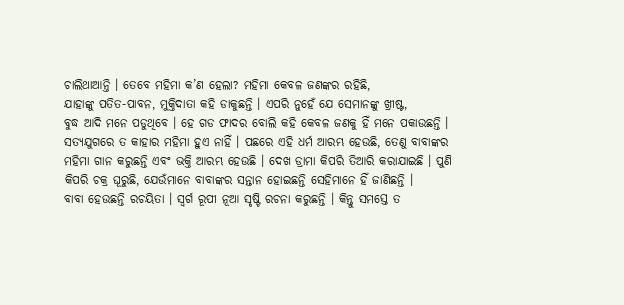ଚାଲିଥାଆନ୍ତି । ତେବେ ମହିମା କ’ଣ ହେଲା? ମହିମା କେବଳ ଜଣଙ୍କର ରହିଛି,
ଯାହାଙ୍କୁ ପତିତ-ପାବନ, ମୁକ୍ତିଦାତା କହି ଡାକୁଛନ୍ତି । ଏପରି ନୁହେଁ ଯେ ସେମାନଙ୍କୁ ଖ୍ରୀଷ୍ଟ,
ବୁଦ୍ଧ ଆଦି ମନେ ପଡୁଥିବେ । ହେ ଗଡ ଫାଦର ବୋଲି କହି କେବଳ ଜଣକୁ ହିଁ ମନେ ପକାଉଛନ୍ତି ।
ସତ୍ୟଯୁଗରେ ତ କାହାର ମହିମା ହୁଏ ନାହିଁ । ପଛରେ ଏହି ଧର୍ମ ଆରମ୍ଭ ହେଉଛି, ତେଣୁ ବାବାଙ୍କର
ମହିମା ଗାନ କରୁଛନ୍ତି ଏବଂ ଭକ୍ତି ଆରମ୍ଭ ହେଉଛି । ଦେଖ ଡ୍ରାମା କିପରି ତିଆରି କରାଯାଇଛି । ପୁଣି
କିପରି ଚକ୍ର ଘୂରୁଛି, ଯେଉଁମାନେ ବାବାଙ୍କର ସନ୍ତାନ ହୋଇଛନ୍ତି ସେହିମାନେ ହିଁ ଜାଣିଛନ୍ତି ।
ବାବା ହେଉଛନ୍ତି ରଚୟିତା । ସ୍ୱର୍ଗ ରୂପୀ ନୂଆ ସୃଷ୍ଟି ରଚନା କରୁଛନ୍ତି । କିନ୍ତୁ ସମସ୍ତେ ତ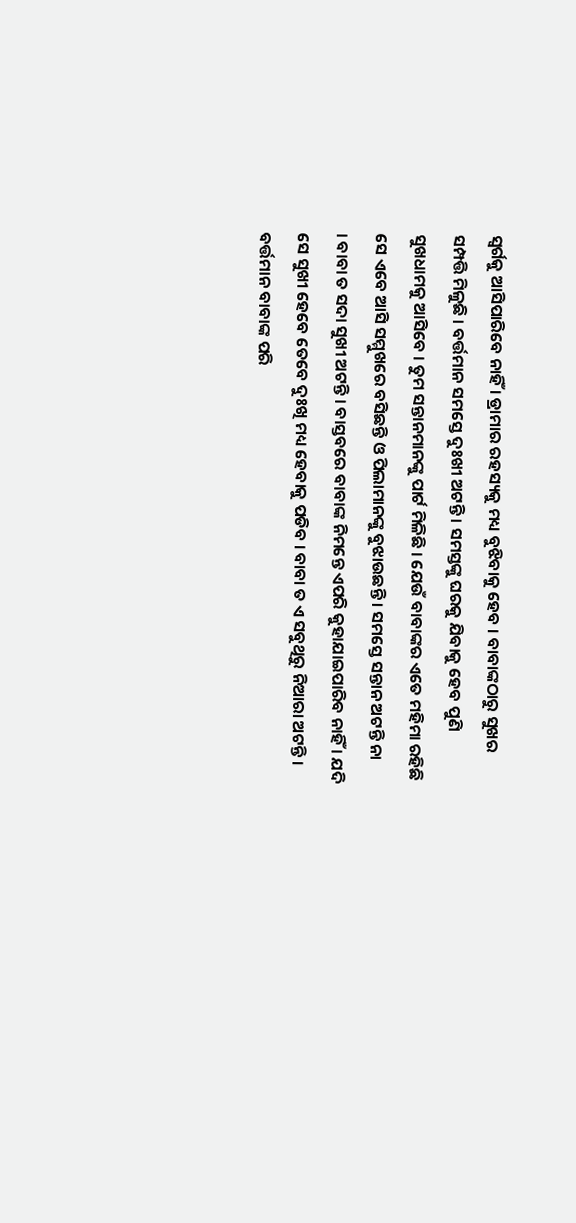ସ୍ୱର୍ଗକୁ ଆସିପାରିବେ ନାହିଁ । ଡ୍ରାମାର ରହସ୍ୟକୁ ମଧ୍ୟ ବୁଝିବାକୁ ହେବ । ବାବାଙ୍କଠାରୁ ସୁଖର
ସମ୍ପତ୍ତି ମିଳୁଛି । ବର୍ତ୍ତମାନ ସମସ୍ତେ ଦୁଃଖୀ ଅଟନ୍ତି । ସମସ୍ତଙ୍କୁ ଘରକୁ ଯିବାକୁ ହେବ ପୁଣି
ସୁଖଧାମକୁ ଆସିବେ । ତୁମ ସନ୍ତାନମାନଙ୍କୁ ପାର୍ଟ ମିଳିଛି । ଯେଉଁ ବାବାଙ୍କର ଏତେ ମହିମା ରହିଛି
ସେ ଏବେ ଆସି ସମ୍ମୁଖରେ ବସିଛନ୍ତି ଓ ପିଲାମାନଙ୍କୁ ବୁଝାଉଛନ୍ତି । ସମସ୍ତେ ସନ୍ତାନ ଅଟନ୍ତି ନା
। ବାବା ତ ସଦା ସୁଖୀ ଅଟନ୍ତି । ବାସ୍ତବରେ ବାବାଙ୍କ ନିମନ୍ତେ ଏପରି କୁହାଯାଇପାରିବ ନାହିଁ । ଯଦି
ସେ ସୁଖୀ ହେବେ ତେବେ ଦୁଃଖି ମଧ୍ୟ ହେବାକୁ ପଡିବ । ବାବା ତ ଏ ସବୁଥିରୁ ନିଆରା ଅଟନ୍ତି ।
ବର୍ତ୍ତମାନ ବାବାଙ୍କ ପରି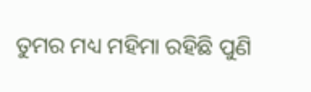ତୁମର ମଧ୍ୟ ମହିମା ରହିଛି ପୁଣି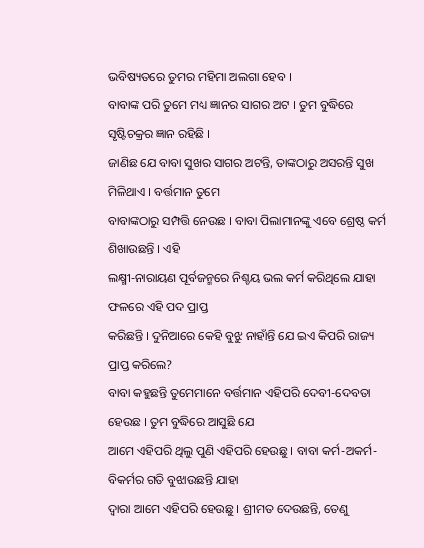ଭବିଷ୍ୟତରେ ତୁମର ମହିମା ଅଲଗା ହେବ ।
ବାବାଙ୍କ ପରି ତୁମେ ମଧ୍ୟ ଜ୍ଞାନର ସାଗର ଅଟ । ତୁମ ବୁଦ୍ଧିରେ ସୃଷ୍ଟିଚକ୍ରର ଜ୍ଞାନ ରହିଛି ।
ଜାଣିଛ ଯେ ବାବା ସୁଖର ସାଗର ଅଟନ୍ତି, ତାଙ୍କଠାରୁ ଅସରନ୍ତି ସୁଖ ମିଳିଥାଏ । ବର୍ତ୍ତମାନ ତୁମେ
ବାବାଙ୍କଠାରୁ ସମ୍ପତ୍ତି ନେଉଛ । ବାବା ପିଲାମାନଙ୍କୁ ଏବେ ଶ୍ରେଷ୍ଠ କର୍ମ ଶିଖାଉଛନ୍ତି । ଏହି
ଲକ୍ଷ୍ମୀ-ନାରାୟଣ ପୂର୍ବଜନ୍ମରେ ନିଶ୍ଚୟ ଭଲ କର୍ମ କରିଥିଲେ ଯାହା ଫଳରେ ଏହି ପଦ ପ୍ରାପ୍ତ
କରିଛନ୍ତି । ଦୁନିଆରେ କେହି ବୁଝୁ ନାହାଁନ୍ତି ଯେ ଇଏ କିପରି ରାଜ୍ୟ ପ୍ରାପ୍ତ କରିଲେ?
ବାବା କହୁଛନ୍ତି ତୁମେମାନେ ବର୍ତ୍ତମାନ ଏହିପରି ଦେବୀ-ଦେବତା ହେଉଛ । ତୁମ ବୁଦ୍ଧିରେ ଆସୁଛି ଯେ
ଆମେ ଏହିପରି ଥିଲୁ ପୁଣି ଏହିପରି ହେଉଛୁ । ବାବା କର୍ମ-ଅକର୍ମ-ବିକର୍ମର ଗତି ବୁଝାଉଛନ୍ତି ଯାହା
ଦ୍ୱାରା ଆମେ ଏହିପରି ହେଉଛୁ । ଶ୍ରୀମତ ଦେଉଛନ୍ତି, ତେଣୁ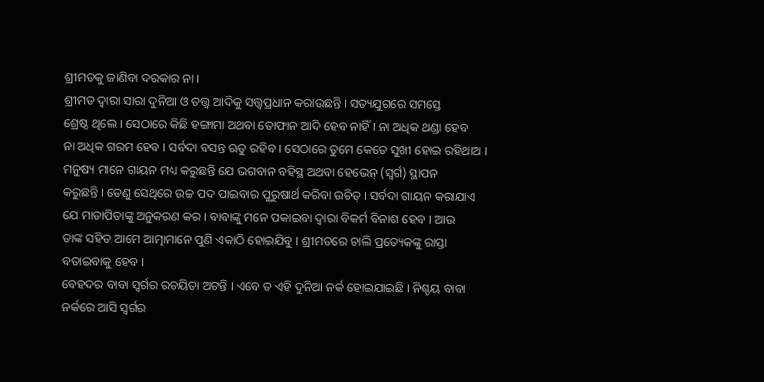ଶ୍ରୀମତକୁ ଜାଣିବା ଦରକାର ନା ।
ଶ୍ରୀମତ ଦ୍ୱାରା ସାରା ଦୁନିଆ ଓ ତତ୍ତ୍ୱ ଆଦିକୁ ସତ୍ତ୍ୱପ୍ରଧାନ କରାଉଛନ୍ତି । ସତ୍ୟଯୁଗରେ ସମସ୍ତେ
ଶ୍ରେଷ୍ଠ ଥିଲେ । ସେଠାରେ କିଛି ହଙ୍ଗାମା ଅଥବା ତୋଫାନ ଆଦି ହେବ ନାହିଁ । ନା ଅଧିକ ଥଣ୍ଡା ହେବ
ନା ଅଧିକ ଗରମ ହେବ । ସର୍ବଦା ବସନ୍ତ ଋତୁ ରହିବ । ସେଠାରେ ତୁମେ କେତେ ସୁଖୀ ହୋଇ ରହିଥାଅ ।
ମନୁଷ୍ୟ ମାନେ ଗାୟନ ମଧ୍ୟ କରୁଛନ୍ତି ଯେ ଭଗବାନ ବହିସ୍ଥ ଅଥବା ହେଭେନ୍ (ସ୍ୱର୍ଗ) ସ୍ଥାପନ
କରୁଛନ୍ତି । ତେଣୁ ସେଥିରେ ଉଚ୍ଚ ପଦ ପାଇବାର ପୁରୁଷାର୍ଥ କରିବା ଉଚିତ୍ । ସର୍ବଦା ଗାୟନ କରାଯାଏ
ଯେ ମାତାପିତାଙ୍କୁ ଅନୁକରଣ କର । ବାବାଙ୍କୁ ମନେ ପକାଇବା ଦ୍ୱାରା ବିକର୍ମ ବିନାଶ ହେବ । ଆଉ
ତାଙ୍କ ସହିତ ଆମେ ଆତ୍ମାମାନେ ପୁଣି ଏକାଠି ହୋଇଯିବୁ । ଶ୍ରୀମତରେ ଚାଲି ପ୍ରତ୍ୟେକଙ୍କୁ ରାସ୍ତା
ବତାଇବାକୁ ହେବ ।
ବେହଦର ବାବା ସ୍ୱର୍ଗର ରଚୟିତା ଅଟନ୍ତି । ଏବେ ତ ଏହି ଦୁନିଆ ନର୍କ ହୋଇଯାଇଛି । ନିଶ୍ଚୟ ବାବା
ନର୍କରେ ଆସି ସ୍ୱର୍ଗର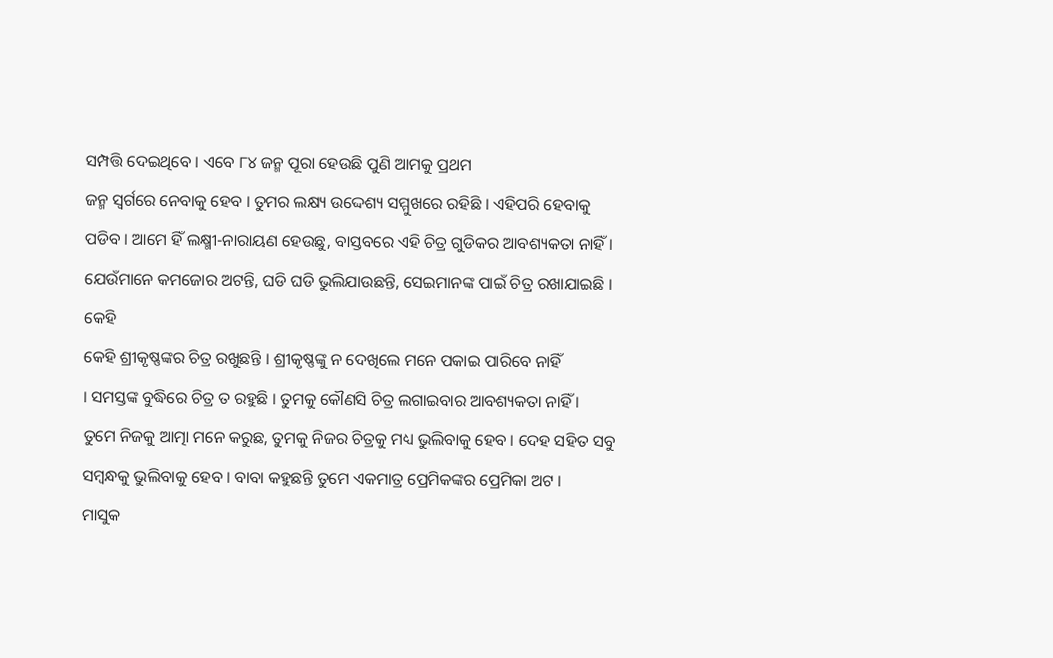ସମ୍ପତ୍ତି ଦେଇଥିବେ । ଏବେ ୮୪ ଜନ୍ମ ପୂରା ହେଉଛି ପୁଣି ଆମକୁ ପ୍ରଥମ
ଜନ୍ମ ସ୍ୱର୍ଗରେ ନେବାକୁ ହେବ । ତୁମର ଲକ୍ଷ୍ୟ ଉଦ୍ଦେଶ୍ୟ ସମ୍ମୁଖରେ ରହିଛି । ଏହିପରି ହେବାକୁ
ପଡିବ । ଆମେ ହିଁ ଲକ୍ଷ୍ମୀ-ନାରାୟଣ ହେଉଛୁ, ବାସ୍ତବରେ ଏହି ଚିତ୍ର ଗୁଡିକର ଆବଶ୍ୟକତା ନାହିଁ ।
ଯେଉଁମାନେ କମଜୋର ଅଟନ୍ତି, ଘଡି ଘଡି ଭୁଲିଯାଉଛନ୍ତି, ସେଇମାନଙ୍କ ପାଇଁ ଚିତ୍ର ରଖାଯାଇଛି । କେହି
କେହି ଶ୍ରୀକୃଷ୍ଣଙ୍କର ଚିତ୍ର ରଖୁଛନ୍ତି । ଶ୍ରୀକୃଷ୍ଣଙ୍କୁ ନ ଦେଖିଲେ ମନେ ପକାଇ ପାରିବେ ନାହିଁ
। ସମସ୍ତଙ୍କ ବୁଦ୍ଧିରେ ଚିତ୍ର ତ ରହୁଛି । ତୁମକୁ କୌଣସି ଚିତ୍ର ଲଗାଇବାର ଆବଶ୍ୟକତା ନାହିଁ ।
ତୁମେ ନିଜକୁ ଆତ୍ମା ମନେ କରୁଛ, ତୁମକୁ ନିଜର ଚିତ୍ରକୁ ମଧ୍ୟ ଭୁଲିବାକୁ ହେବ । ଦେହ ସହିତ ସବୁ
ସମ୍ବନ୍ଧକୁ ଭୁଲିବାକୁ ହେବ । ବାବା କହୁଛନ୍ତି ତୁମେ ଏକମାତ୍ର ପ୍ରେମିକଙ୍କର ପ୍ରେମିକା ଅଟ ।
ମାସୁକ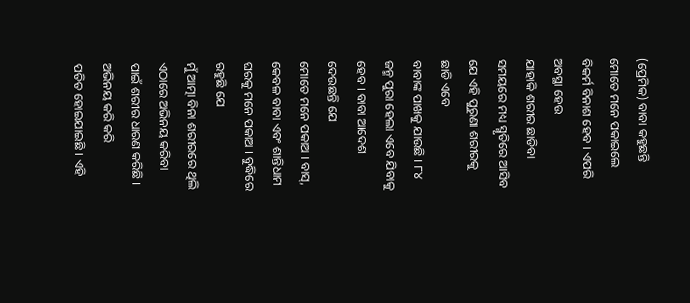(ପ୍ରେମିକ) ବାବା କହୁଛନ୍ତି ମୋତେ ମନେ ପକାଇଲେ ବିକର୍ମ ବିନାଶ ହେବ । ଏପରି ଅବସ୍ଥା ହେଉ
ଯାହାକି ଶରୀର ଛାଡିବା ସମୟରେ ମଧ୍ୟ ସ୍ମୃତିରେ ଆସିବ ଯେ ଏହି ପୁରୁଣା ଶରୀରକୁ ଛାଡି ଏବେ
ବାବାଙ୍କ ପାଖକୁ ଯାଉଛି । ୮୪ ଜନ୍ମ ପୁରା ହେଲା ଏବେ ଯିବାକୁ ହେବ । ବାବା ଆଦେଶ ଦେଉଛନ୍ତି ଯେ
ମୋତେ ମନେ ପକାଅ । ବାସ୍, କେବଳ ବାବା ଏବଂ ଶାନ୍ତିଧାମ ଘରକୁ ମନେ ପକାଅ । ବୁଦ୍ଧିରେ ରହୁଛି ଯେ
ମୁଁ ଆତ୍ମା ବିନା ଶରୀରରେ ଥିଲି ଏଠାରେ ଅଭିନୟ କରିବା ପାଇଁ ଶରୀର ଧାରଣ କରିଛି । ଅଭିନୟ କରି କରି
ପତିତ ହୋଇଯାଇଛି । ଏହି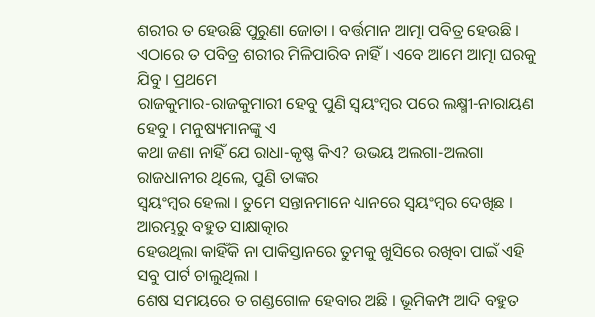ଶରୀର ତ ହେଉଛି ପୁରୁଣା ଜୋତା । ବର୍ତ୍ତମାନ ଆତ୍ମା ପବିତ୍ର ହେଉଛି ।
ଏଠାରେ ତ ପବିତ୍ର ଶରୀର ମିଳିପାରିବ ନାହିଁ । ଏବେ ଆମେ ଆତ୍ମା ଘରକୁ ଯିବୁ । ପ୍ରଥମେ
ରାଜକୁମାର-ରାଜକୁମାରୀ ହେବୁ ପୁଣି ସ୍ୱୟଂମ୍ବର ପରେ ଲକ୍ଷ୍ମୀ-ନାରାୟଣ ହେବୁ । ମନୁଷ୍ୟମାନଙ୍କୁ ଏ
କଥା ଜଣା ନାହିଁ ଯେ ରାଧା-କୃଷ୍ଣ କିଏ? ଉଭୟ ଅଲଗା-ଅଲଗା ରାଜଧାନୀର ଥିଲେ, ପୁଣି ତାଙ୍କର
ସ୍ୱୟଂମ୍ବର ହେଲା । ତୁମେ ସନ୍ତାନମାନେ ଧ୍ୟାନରେ ସ୍ୱୟଂମ୍ବର ଦେଖିଛ । ଆରମ୍ଭରୁ ବହୁତ ସାକ୍ଷାତ୍କାର
ହେଉଥିଲା କାହିଁକି ନା ପାକିସ୍ତାନରେ ତୁମକୁ ଖୁସିରେ ରଖିବା ପାଇଁ ଏହି ସବୁ ପାର୍ଟ ଚାଲୁଥିଲା ।
ଶେଷ ସମୟରେ ତ ଗଣ୍ଡଗୋଳ ହେବାର ଅଛି । ଭୂମିକମ୍ପ ଆଦି ବହୁତ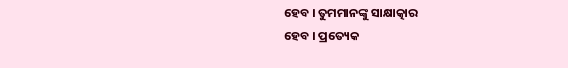ହେବ । ତୁମମାନଙ୍କୁ ସାକ୍ଷାତ୍କାର
ହେବ । ପ୍ରତ୍ୟେକ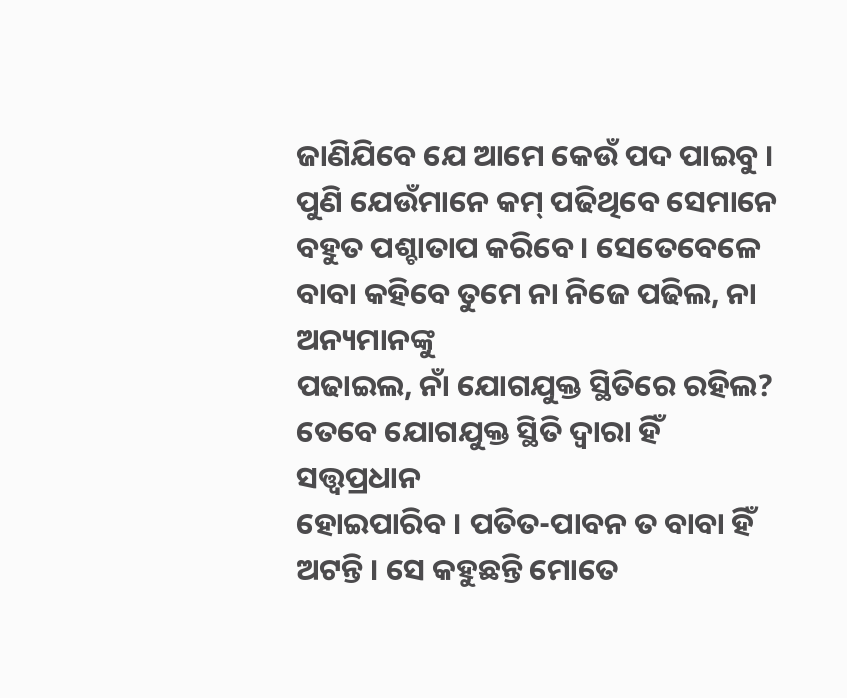ଜାଣିଯିବେ ଯେ ଆମେ କେଉଁ ପଦ ପାଇବୁ । ପୁଣି ଯେଉଁମାନେ କମ୍ ପଢିଥିବେ ସେମାନେ
ବହୁତ ପଶ୍ଚାତାପ କରିବେ । ସେତେବେଳେ ବାବା କହିବେ ତୁମେ ନା ନିଜେ ପଢିଲ, ନା ଅନ୍ୟମାନଙ୍କୁ
ପଢାଇଲ, ନାଁ ଯୋଗଯୁକ୍ତ ସ୍ଥିତିରେ ରହିଲ? ତେବେ ଯୋଗଯୁକ୍ତ ସ୍ଥିତି ଦ୍ୱାରା ହିଁ ସତ୍ତ୍ୱପ୍ରଧାନ
ହୋଇପାରିବ । ପତିତ-ପାବନ ତ ବାବା ହିଁ ଅଟନ୍ତି । ସେ କହୁଛନ୍ତି ମୋତେ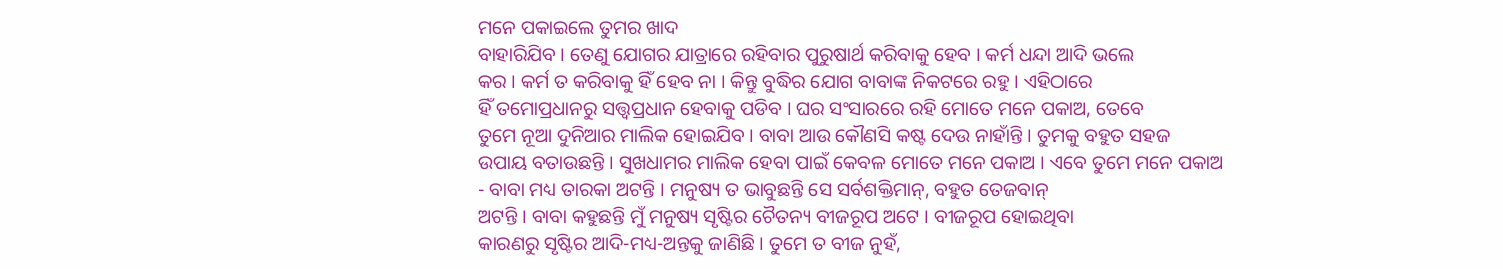ମନେ ପକାଇଲେ ତୁମର ଖାଦ
ବାହାରିଯିବ । ତେଣୁ ଯୋଗର ଯାତ୍ରାରେ ରହିବାର ପୁରୁଷାର୍ଥ କରିବାକୁ ହେବ । କର୍ମ ଧନ୍ଦା ଆଦି ଭଲେ
କର । କର୍ମ ତ କରିବାକୁ ହିଁ ହେବ ନା । କିନ୍ତୁ ବୁଦ୍ଧିର ଯୋଗ ବାବାଙ୍କ ନିକଟରେ ରହୁ । ଏହିଠାରେ
ହିଁ ତମୋପ୍ରଧାନରୁ ସତ୍ତ୍ୱପ୍ରଧାନ ହେବାକୁ ପଡିବ । ଘର ସଂସାରରେ ରହି ମୋତେ ମନେ ପକାଅ, ତେବେ
ତୁମେ ନୂଆ ଦୁନିଆର ମାଲିକ ହୋଇଯିବ । ବାବା ଆଉ କୌଣସି କଷ୍ଟ ଦେଉ ନାହାଁନ୍ତି । ତୁମକୁ ବହୁତ ସହଜ
ଉପାୟ ବତାଉଛନ୍ତି । ସୁଖଧାମର ମାଲିକ ହେବା ପାଇଁ କେବଳ ମୋତେ ମନେ ପକାଅ । ଏବେ ତୁମେ ମନେ ପକାଅ
- ବାବା ମଧ୍ୟ ତାରକା ଅଟନ୍ତି । ମନୁଷ୍ୟ ତ ଭାବୁଛନ୍ତି ସେ ସର୍ବଶକ୍ତିମାନ୍, ବହୁତ ତେଜବାନ୍
ଅଟନ୍ତି । ବାବା କହୁଛନ୍ତି ମୁଁ ମନୁଷ୍ୟ ସୃଷ୍ଟିର ଚୈତନ୍ୟ ବୀଜରୂପ ଅଟେ । ବୀଜରୂପ ହୋଇଥିବା
କାରଣରୁ ସୃଷ୍ଟିର ଆଦି-ମଧ୍ୟ-ଅନ୍ତକୁ ଜାଣିଛି । ତୁମେ ତ ବୀଜ ନୁହଁ,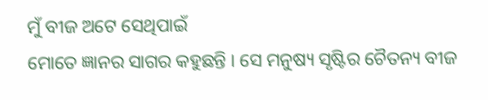ମୁଁ ବୀଜ ଅଟେ ସେଥିପାଇଁ
ମୋତେ ଜ୍ଞାନର ସାଗର କହୁଛନ୍ତି । ସେ ମନୁଷ୍ୟ ସୃଷ୍ଟିର ଚୈତନ୍ୟ ବୀଜ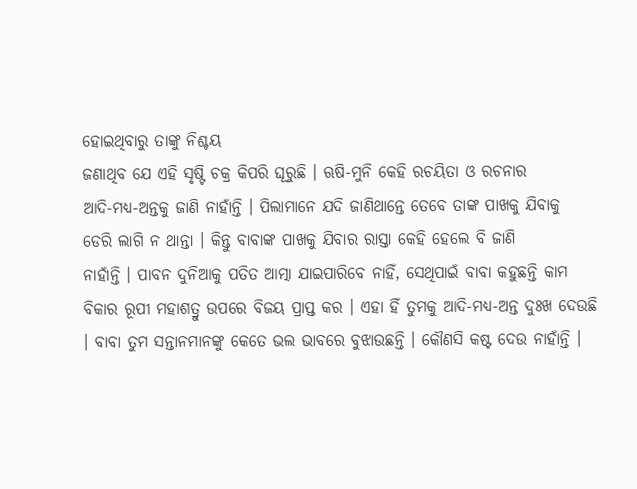ହୋଇଥିବାରୁ ତାଙ୍କୁ ନିଶ୍ଚୟ
ଜଣାଥିବ ଯେ ଏହି ସୃଷ୍ଟି ଚକ୍ର କିପରି ଘୂରୁଛି । ଋଷି-ମୁନି କେହି ରଚୟିତା ଓ ରଚନାର
ଆଦି-ମଧ୍ୟ-ଅନ୍ତକୁ ଜାଣି ନାହାଁନ୍ତି । ପିଲାମାନେ ଯଦି ଜାଣିଥାନ୍ତେ ତେବେ ତାଙ୍କ ପାଖକୁ ଯିବାକୁ
ଡେରି ଲାଗି ନ ଥାନ୍ତା । କିନ୍ତୁ ବାବାଙ୍କ ପାଖକୁ ଯିବାର ରାସ୍ତା କେହି ହେଲେ ବି ଜାଣି
ନାହାଁନ୍ତି । ପାବନ ଦୁନିଆକୁ ପତିତ ଆତ୍ମା ଯାଇପାରିବେ ନାହିଁ, ସେଥିପାଇଁ ବାବା କହୁଛନ୍ତି କାମ
ବିକାର ରୂପୀ ମହାଶତ୍ରୁ ଉପରେ ବିଜୟ ପ୍ରାପ୍ତ କର । ଏହା ହିଁ ତୁମକୁ ଆଦି-ମଧ୍ୟ-ଅନ୍ତ ଦୁଃଖ ଦେଉଛି
। ବାବା ତୁମ ସନ୍ତାନମାନଙ୍କୁ କେତେ ଭଲ ଭାବରେ ବୁଝାଉଛନ୍ତି । କୌଣସି କଷ୍ଟ ଦେଉ ନାହାଁନ୍ତି ।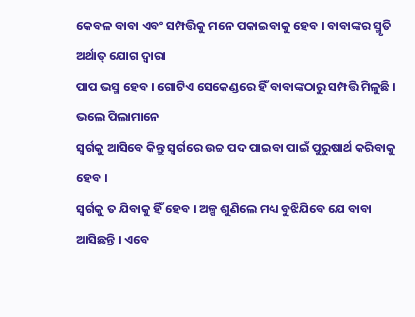କେବଳ ବାବା ଏବଂ ସମ୍ପତ୍ତିକୁ ମନେ ପକାଇବାକୁ ହେବ । ବାବାଙ୍କର ସ୍ମୃତି ଅର୍ଥାତ୍ ଯୋଗ ଦ୍ୱାରା
ପାପ ଭସ୍ମ ହେବ । ଗୋଟିଏ ସେକେଣ୍ଡରେ ହିଁ ବାବାଙ୍କଠାରୁ ସମ୍ପତ୍ତି ମିଳୁଛି । ଭଲେ ପିଲାମାନେ
ସ୍ୱର୍ଗକୁ ଆସିବେ କିନ୍ତୁ ସ୍ୱର୍ଗରେ ଉଚ୍ଚ ପଦ ପାଇବା ପାଇଁ ପୁରୁଷାର୍ଥ କରିବାକୁ ହେବ ।
ସ୍ୱର୍ଗକୁ ତ ଯିବାକୁ ହିଁ ହେବ । ଅଳ୍ପ ଶୁଣିଲେ ମଧ୍ୟ ବୁଝିଯିବେ ଯେ ବାବା ଆସିଛନ୍ତି । ଏବେ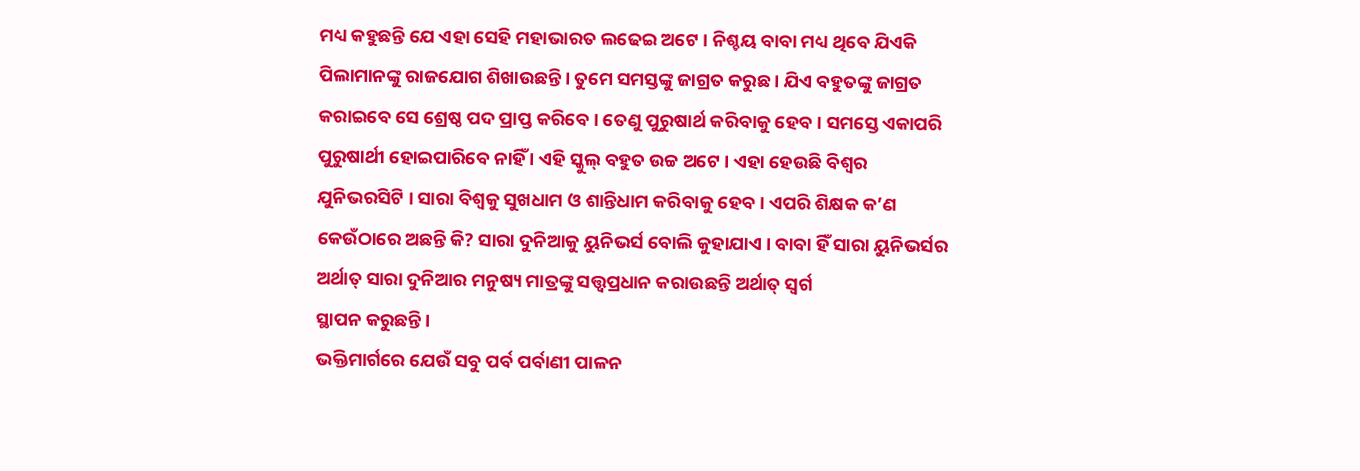ମଧ୍ୟ କହୁଛନ୍ତି ଯେ ଏହା ସେହି ମହାଭାରତ ଲଢେଇ ଅଟେ । ନିଶ୍ଚୟ ବାବା ମଧ୍ୟ ଥିବେ ଯିଏକି
ପିଲାମାନଙ୍କୁ ରାଜଯୋଗ ଶିଖାଉଛନ୍ତି । ତୁମେ ସମସ୍ତଙ୍କୁ ଜାଗ୍ରତ କରୁଛ । ଯିଏ ବହୁତଙ୍କୁ ଜାଗ୍ରତ
କରାଇବେ ସେ ଶ୍ରେଷ୍ଠ ପଦ ପ୍ରାପ୍ତ କରିବେ । ତେଣୁ ପୁରୁଷାର୍ଥ କରିବାକୁ ହେବ । ସମସ୍ତେ ଏକାପରି
ପୁରୁଷାର୍ଥୀ ହୋଇପାରିବେ ନାହିଁ । ଏହି ସ୍କୁଲ୍ ବହୁତ ଉଚ୍ଚ ଅଟେ । ଏହା ହେଉଛି ବିଶ୍ୱର
ଯୁନିଭରସିଟି । ସାରା ବିଶ୍ୱକୁ ସୁଖଧାମ ଓ ଶାନ୍ତିଧାମ କରିବାକୁ ହେବ । ଏପରି ଶିକ୍ଷକ କ’ଣ
କେଉଁଠାରେ ଅଛନ୍ତି କି? ସାରା ଦୁନିଆକୁ ୟୁନିଭର୍ସ ବୋଲି କୁହାଯାଏ । ବାବା ହିଁ ସାରା ୟୁନିଭର୍ସର
ଅର୍ଥାତ୍ ସାରା ଦୁନିଆର ମନୁଷ୍ୟ ମାତ୍ରଙ୍କୁ ସତ୍ତ୍ୱପ୍ରଧାନ କରାଉଛନ୍ତି ଅର୍ଥାତ୍ ସ୍ୱର୍ଗ
ସ୍ଥାପନ କରୁଛନ୍ତି ।
ଭକ୍ତିମାର୍ଗରେ ଯେଉଁ ସବୁ ପର୍ବ ପର୍ବାଣୀ ପାଳନ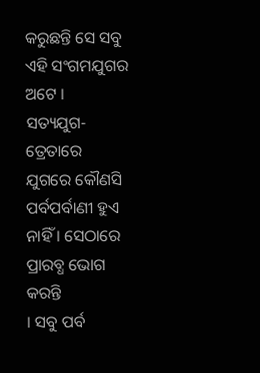କରୁଛନ୍ତି ସେ ସବୁ ଏହି ସଂଗମଯୁଗର ଅଟେ ।
ସତ୍ୟଯୁଗ-ତ୍ରେତାରେ ଯୁଗରେ କୌଣସି ପର୍ବପର୍ବାଣୀ ହୁଏ ନାହିଁ । ସେଠାରେ ପ୍ରାରବ୍ଧ ଭୋଗ କରନ୍ତି
। ସବୁ ପର୍ବ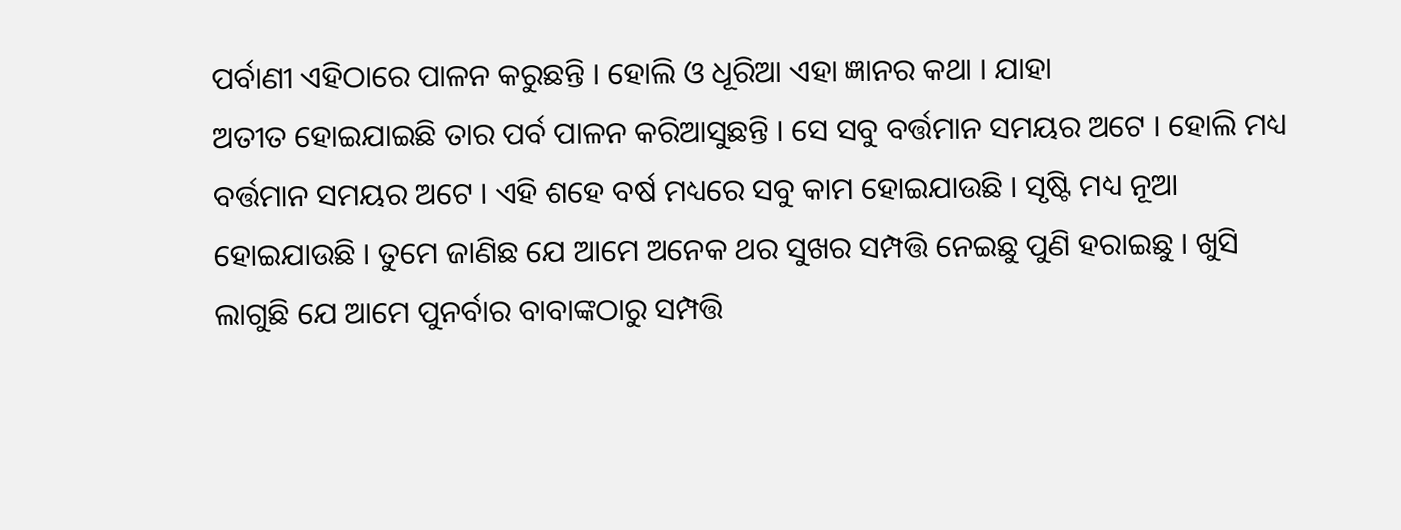ପର୍ବାଣୀ ଏହିଠାରେ ପାଳନ କରୁଛନ୍ତି । ହୋଲି ଓ ଧୂରିଆ ଏହା ଜ୍ଞାନର କଥା । ଯାହା
ଅତୀତ ହୋଇଯାଇଛି ତାର ପର୍ବ ପାଳନ କରିଆସୁଛନ୍ତି । ସେ ସବୁ ବର୍ତ୍ତମାନ ସମୟର ଅଟେ । ହୋଲି ମଧ୍ୟ
ବର୍ତ୍ତମାନ ସମୟର ଅଟେ । ଏହି ଶହେ ବର୍ଷ ମଧ୍ୟରେ ସବୁ କାମ ହୋଇଯାଉଛି । ସୃଷ୍ଟି ମଧ୍ୟ ନୂଆ
ହୋଇଯାଉଛି । ତୁମେ ଜାଣିଛ ଯେ ଆମେ ଅନେକ ଥର ସୁଖର ସମ୍ପତ୍ତି ନେଇଛୁ ପୁଣି ହରାଇଛୁ । ଖୁସି
ଲାଗୁଛି ଯେ ଆମେ ପୁନର୍ବାର ବାବାଙ୍କଠାରୁ ସମ୍ପତ୍ତି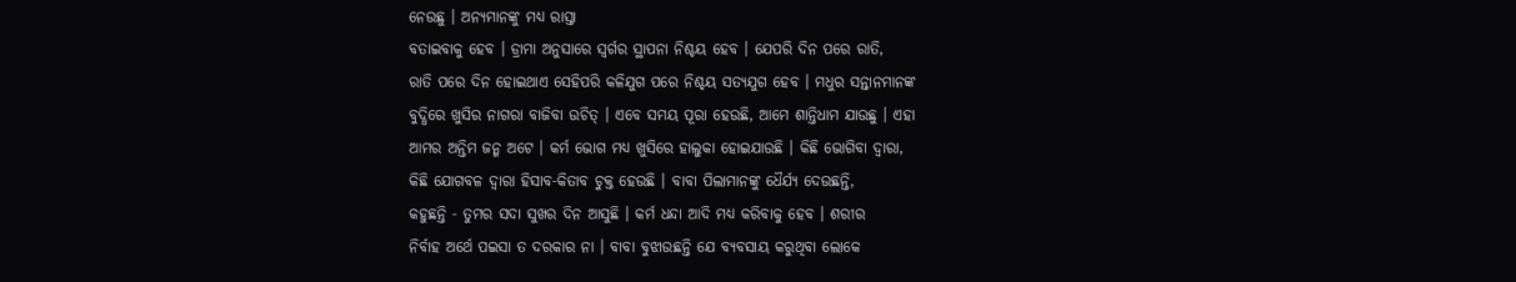ନେଉଛୁ । ଅନ୍ୟମାନଙ୍କୁ ମଧ୍ୟ ରାସ୍ତା
ବତାଇବାକୁ ହେବ । ଡ୍ରାମା ଅନୁସାରେ ସ୍ୱର୍ଗର ସ୍ଥାପନା ନିଶ୍ଚୟ ହେବ । ଯେପରି ଦିନ ପରେ ରାତି,
ରାତି ପରେ ଦିନ ହୋଇଥାଏ ସେହିପରି କଳିଯୁଗ ପରେ ନିଶ୍ଚୟ ସତ୍ୟଯୁଗ ହେବ । ମଧୁର ସନ୍ତାନମାନଙ୍କ
ବୁଦ୍ଧିରେ ଖୁସିର ନାଗରା ବାଜିବା ଉଚିତ୍ । ଏବେ ସମୟ ପୂରା ହେଉଛି, ଆମେ ଶାନ୍ତିଧାମ ଯାଉଛୁ । ଏହା
ଆମର ଅନ୍ତିମ ଜନ୍ମ ଅଟେ । କର୍ମ ଭୋଗ ମଧ୍ୟ ଖୁସିରେ ହାଲୁକା ହୋଇଯାଉଛି । କିଛି ଭୋଗିବା ଦ୍ୱାରା,
କିଛି ଯୋଗବଳ ଦ୍ୱାରା ହିସାବ-କିତାବ ଚୁକ୍ତ ହେଉଛି । ବାବା ପିଲାମାନଙ୍କୁ ଧୈର୍ଯ୍ୟ ଦେଉଛନ୍ତି,
କହୁଛନ୍ତି - ତୁମର ସଦା ସୁଖର ଦିନ ଆସୁଛି । କର୍ମ ଧନ୍ଦା ଆଦି ମଧ୍ୟ କରିବାକୁ ହେବ । ଶରୀର
ନିର୍ବାହ ଅର୍ଥେ ପଇସା ତ ଦରକାର ନା । ବାବା ବୁଝାଉଛନ୍ତି ଯେ ବ୍ୟବସାୟ କରୁଥିବା ଲୋକେ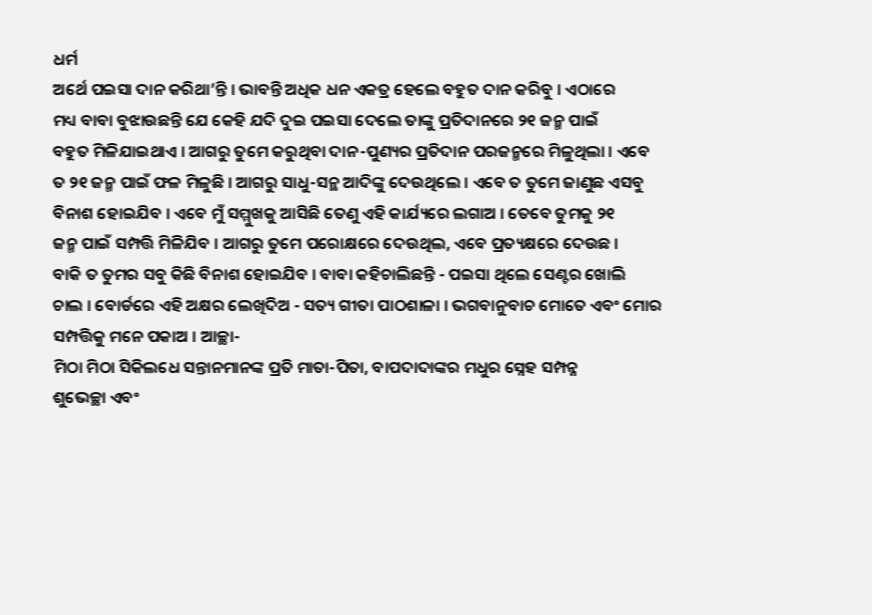ଧର୍ମ
ଅର୍ଥେ ପଇସା ଦାନ କରିଥା’ନ୍ତି । ଭାବନ୍ତି ଅଧିକ ଧନ ଏକତ୍ର ହେଲେ ବହୁତ ଦାନ କରିବୁ । ଏଠାରେ
ମଧ୍ୟ ବାବା ବୁଝାଉଛନ୍ତି ଯେ କେହି ଯଦି ଦୁଇ ପଇସା ଦେଲେ ତାଙ୍କୁ ପ୍ରତିଦାନରେ ୨୧ ଜନ୍ମ ପାଇଁ
ବହୁତ ମିଳିଯାଇଥାଏ । ଆଗରୁ ତୁମେ କରୁଥିବା ଦାନ-ପୁଣ୍ୟର ପ୍ରତିଦାନ ପରଜନ୍ମରେ ମିଳୁଥିଲା । ଏବେ
ତ ୨୧ ଜନ୍ମ ପାଇଁ ଫଳ ମିଳୁଛି । ଆଗରୁ ସାଧୁ-ସନ୍ଥ ଆଦିଙ୍କୁ ଦେଉଥିଲେ । ଏବେ ତ ତୁମେ ଜାଣୁଛ ଏସବୁ
ବିନାଶ ହୋଇଯିବ । ଏବେ ମୁଁ ସମ୍ମୁଖକୁ ଆସିଛି ତେଣୁ ଏହି କାର୍ଯ୍ୟରେ ଲଗାଅ । ତେବେ ତୁମକୁ ୨୧
ଜନ୍ମ ପାଇଁ ସମ୍ପତ୍ତି ମିଳିଯିବ । ଆଗରୁ ତୁମେ ପରୋକ୍ଷରେ ଦେଉଥିଲ, ଏବେ ପ୍ରତ୍ୟକ୍ଷରେ ଦେଉଛ ।
ବାକି ତ ତୁମର ସବୁ କିଛି ବିନାଶ ହୋଇଯିବ । ବାବା କହିଚାଲିଛନ୍ତି - ପଇସା ଥିଲେ ସେଣ୍ଟର ଖୋଲି
ଚାଲ । ବୋର୍ଡରେ ଏହି ଅକ୍ଷର ଲେଖିଦିଅ - ସତ୍ୟ ଗୀତା ପାଠଶାଳା । ଭଗବାନୁବାଚ ମୋତେ ଏବଂ ମୋର
ସମ୍ପତ୍ତିକୁ ମନେ ପକାଅ । ଆଚ୍ଛା-
ମିଠା ମିଠା ସିକିଲଧେ ସନ୍ତାନମାନଙ୍କ ପ୍ରତି ମାତା-ପିତା, ବାପଦାଦାଙ୍କର ମଧୁର ସ୍ନେହ ସମ୍ପନ୍ନ
ଶୁଭେଚ୍ଛା ଏବଂ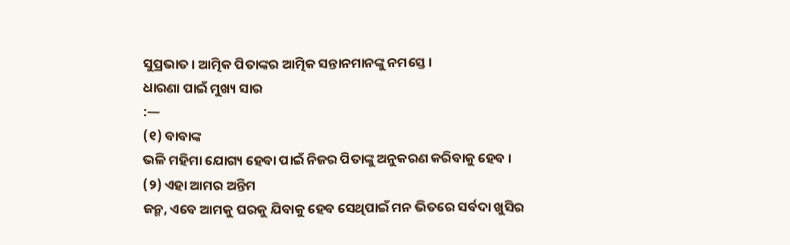ସୁପ୍ରଭାତ । ଆତ୍ମିକ ପିତାଙ୍କର ଆତ୍ମିକ ସନ୍ତାନମାନଙ୍କୁ ନମସ୍ତେ ।
ଧାରଣା ପାଇଁ ମୁଖ୍ୟ ସାର
:—
(୧) ବାବାଙ୍କ
ଭଳି ମହିମା ଯୋଗ୍ୟ ହେବା ପାଇଁ ନିଜର ପିତାଙ୍କୁ ଅନୁକରଣ କରିବାକୁ ହେବ ।
(୨) ଏହା ଆମର ଅନ୍ତିମ
ଜନ୍ମ, ଏବେ ଆମକୁ ଘରକୁ ଯିବାକୁ ହେବ ସେଥିପାଇଁ ମନ ଭିତରେ ସର୍ବଦା ଖୁସିର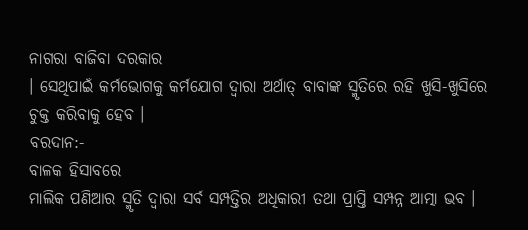ନାଗରା ବାଜିବା ଦରକାର
। ସେଥିପାଇଁ କର୍ମଭୋଗକୁ କର୍ମଯୋଗ ଦ୍ୱାରା ଅର୍ଥାତ୍ ବାବାଙ୍କ ସ୍ମୃତିରେ ରହି ଖୁସି-ଖୁସିରେ
ଚୁକ୍ତ କରିବାକୁ ହେବ ।
ବରଦାନ:-
ବାଳକ ହିସାବରେ
ମାଲିକ ପଣିଆର ସ୍ମୃତି ଦ୍ୱାରା ସର୍ବ ସମ୍ପତ୍ତିର ଅଧିକାରୀ ତଥା ପ୍ରାପ୍ତି ସମ୍ପନ୍ନ ଆତ୍ମା ଭବ ।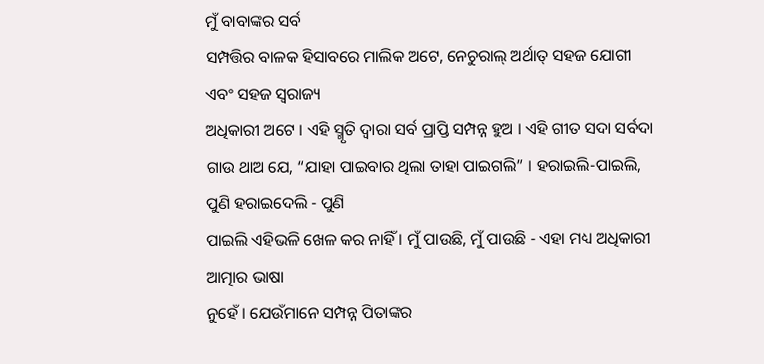ମୁଁ ବାବାଙ୍କର ସର୍ବ
ସମ୍ପତ୍ତିର ବାଳକ ହିସାବରେ ମାଲିକ ଅଟେ, ନେଚୁରାଲ୍ ଅର୍ଥାତ୍ ସହଜ ଯୋଗୀ ଏବଂ ସହଜ ସ୍ୱରାଜ୍ୟ
ଅଧିକାରୀ ଅଟେ । ଏହି ସ୍ମୃତି ଦ୍ୱାରା ସର୍ବ ପ୍ରାପ୍ତି ସମ୍ପନ୍ନ ହୁଅ । ଏହି ଗୀତ ସଦା ସର୍ବଦା
ଗାଉ ଥାଅ ଯେ, “ଯାହା ପାଇବାର ଥିଲା ତାହା ପାଇଗଲି” । ହରାଇଲି-ପାଇଲି, ପୁଣି ହରାଇଦେଲି - ପୁଣି
ପାଇଲି ଏହିଭଳି ଖେଳ କର ନାହିଁ । ମୁଁ ପାଉଛି, ମୁଁ ପାଉଛି - ଏହା ମଧ୍ୟ ଅଧିକାରୀ ଆତ୍ମାର ଭାଷା
ନୁହେଁ । ଯେଉଁମାନେ ସମ୍ପନ୍ନ ପିତାଙ୍କର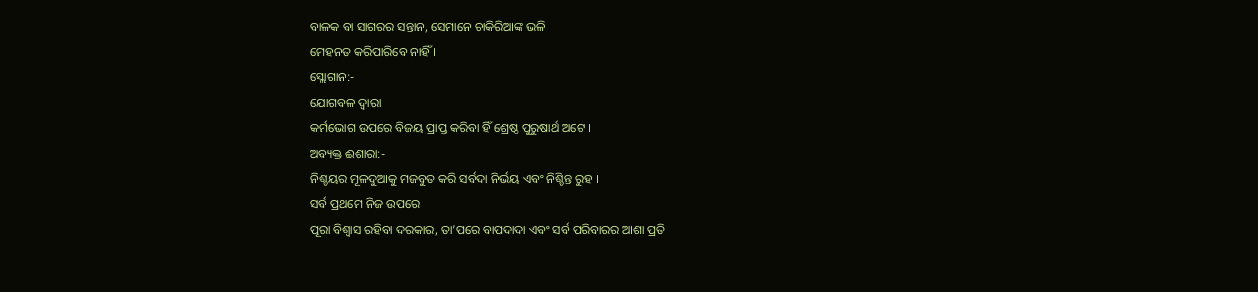ବାଳକ ବା ସାଗରର ସନ୍ତାନ, ସେମାନେ ଚାକିରିଆଙ୍କ ଭଳି
ମେହନତ କରିପାରିବେ ନାହିଁ ।
ସ୍ଲୋଗାନ:-
ଯୋଗବଳ ଦ୍ୱାରା
କର୍ମଭୋଗ ଉପରେ ବିଜୟ ପ୍ରାପ୍ତ କରିବା ହିଁ ଶ୍ରେଷ୍ଠ ପୁରୁଷାର୍ଥ ଅଟେ ।
ଅବ୍ୟକ୍ତ ଈଶାରା:-
ନିଶ୍ଚୟର ମୂଳଦୁଆକୁ ମଜବୁତ କରି ସର୍ବଦା ନିର୍ଭୟ ଏବଂ ନିଶ୍ଚିନ୍ତ ରୁହ ।
ସର୍ବ ପ୍ରଥମେ ନିଜ ଉପରେ
ପୂରା ବିଶ୍ୱାସ ରହିବା ଦରକାର, ତା’ପରେ ବାପଦାଦା ଏବଂ ସର୍ବ ପରିବାରର ଆଶା ପ୍ରତି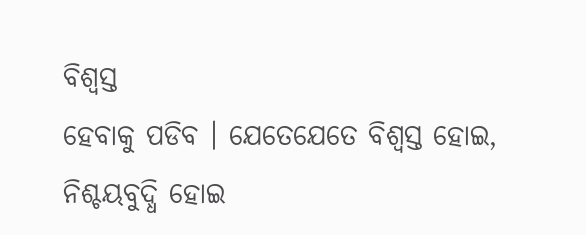ବିଶ୍ୱସ୍ତ
ହେବାକୁ ପଡିବ । ଯେତେଯେତେ ବିଶ୍ୱସ୍ତ ହୋଇ, ନିଶ୍ଚୟବୁଦ୍ଧି ହୋଇ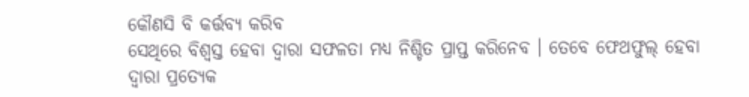କୌଣସି ବି କର୍ତ୍ତବ୍ୟ କରିବ
ସେଥିରେ ବିଶ୍ୱସ୍ତ ହେବା ଦ୍ୱାରା ସଫଳତା ମଧ୍ୟ ନିଶ୍ଚିତ ପ୍ରାପ୍ତ କରିନେବ । ତେବେ ଫେଥଫୁଲ୍ ହେବା
ଦ୍ୱାରା ପ୍ରତ୍ୟେକ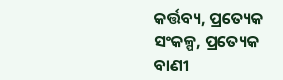କର୍ତ୍ତବ୍ୟ, ପ୍ରତ୍ୟେକ ସଂକଳ୍ପ, ପ୍ରତ୍ୟେକ ବାଣୀ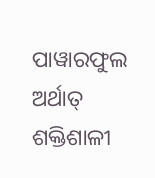ପାୱାରଫୁଲ ଅର୍ଥାତ୍
ଶକ୍ତିଶାଳୀ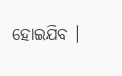ହୋଇଯିବ ।